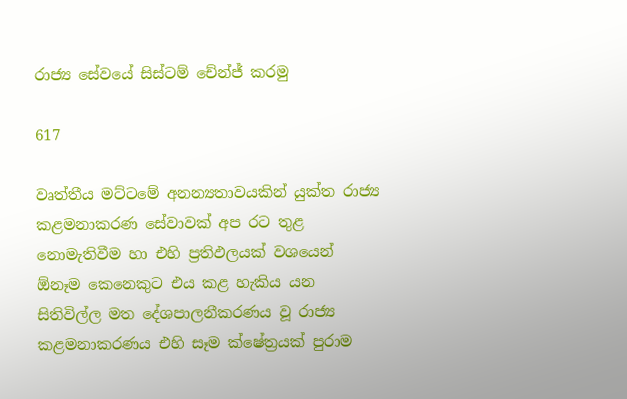රාජ්‍ය සේවයේ සිස්ටම් චේන්ජ් කරමු

617

වෘත්තීය මට්ටමේ අනන්‍යතාවයකින් යුක්ත රාජ්‍ය කළමනාකරණ සේවාවක් අප රට තුළ නොමැතිවීම හා එහි ප්‍රතිඵලයක් වශයෙන් ඕනෑම කෙනෙකුට එය කළ හැකිය යන සිතිවිල්ල මත දේශපාලනීකරණය වූ රාජ්‍ය කළමනාකරණය එහි සෑම ක්ෂේත්‍රයක් පුරාම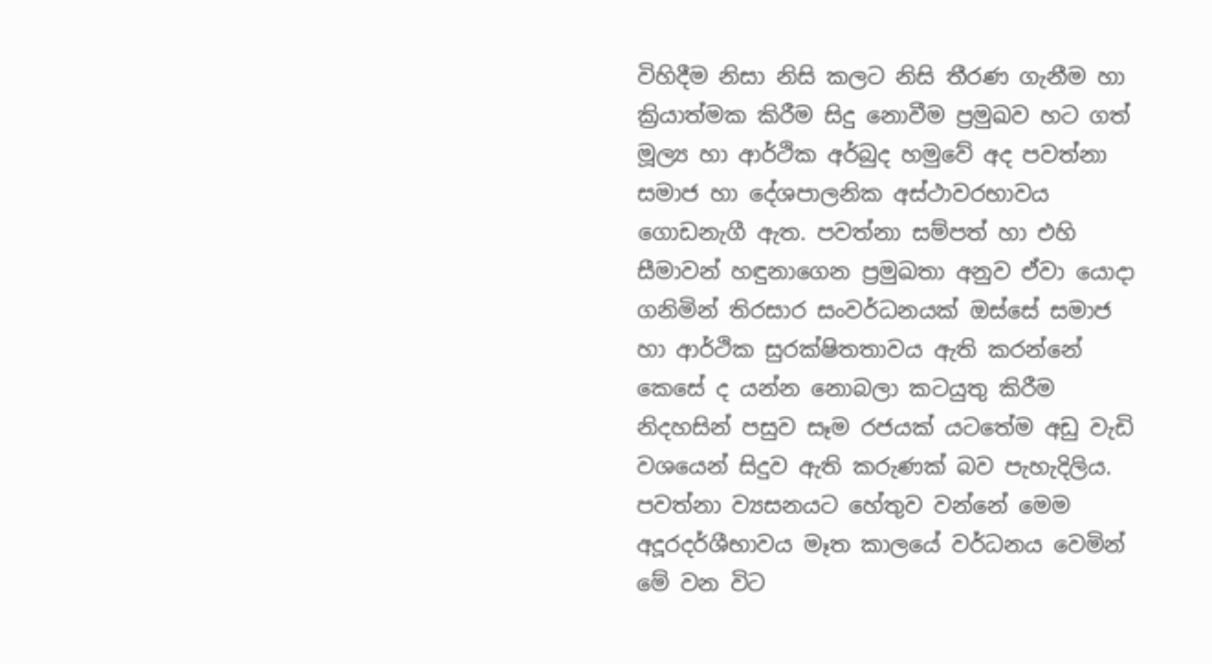විහිදීම නිසා නිසි කලට නිසි තීරණ ගැනීම හා ක්‍රියාත්මක කිරීම සිදු නොවීම ප්‍රමුඛව හට ගත් මූල්‍ය හා ආර්ථික අර්බුද හමුවේ අද පවත්නා සමාජ හා දේශපාලනික අස්ථාවරභාවය ගොඩනැගී ඇත. පවත්නා සම්පත් හා එහි සීමාවන් හඳුනාගෙන ප්‍රමුඛතා අනුව ඒවා යොදා ගනිමින් තිරසාර සංවර්ධනයක් ඔස්සේ සමාජ හා ආර්ථික සුරක්ෂිතතාවය ඇති කරන්නේ කෙසේ ද යන්න නොබලා කටයුතු කිරීම නිදහසින් පසුව සෑම රජයක් යටතේම අඩු වැඩි වශයෙන් සිදුව ඇති කරුණක් බව පැහැදිලිය. පවත්නා ව්‍යසනයට හේතුව වන්නේ මෙම අදූරදර්ශීභාවය මෑත කාලයේ වර්ධනය වෙමින් මේ වන විට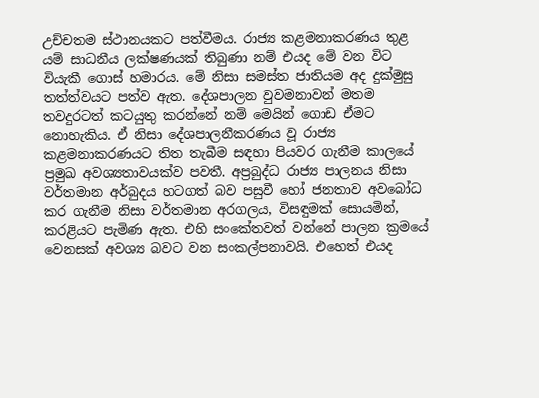උච්චතම ස්ථානයකට පත්වීමය. රාජ්‍ය කළමනාකරණය තුළ යම් සාධනීය ලක්ෂණයක් තිබුණා නම් එයද මේ වන විට වියැකී ගොස් හමාරය. මේ නිසා සමස්ත ජාතියම අද දුක්මුසු තත්ත්වයට පත්ව ඇත. දේශපාලන වුවමනාවන් මතම තවදුරටත් කටයුතු කරන්නේ නම් මෙයින් ගොඩ ඒමට නොහැකිය. ඒ නිසා දේශපාලනීකරණය වූ රාජ්‍ය කළමනාකරණයට තිත තැබීම සඳහා පියවර ගැනීම කාලයේ ප්‍රමුඛ අවශ්‍යතාවයක්ව පවතී. අප්‍රබුද්ධ රාජ්‍ය පාලනය නිසා වර්තමාන අර්බුදය හටගත් බව පසුවී හෝ ජනතාව අවබෝධ කර ගැනීම නිසා වර්තමාන අරගලය, විසඳුමක් සොයමින්, කරළියට පැමිණ ඇත. එහි සංකේතවත් වන්නේ පාලන ක්‍රමයේ වෙනසක් අවශ්‍ය බවට වන සංකල්පනාවයි. එහෙත් එයද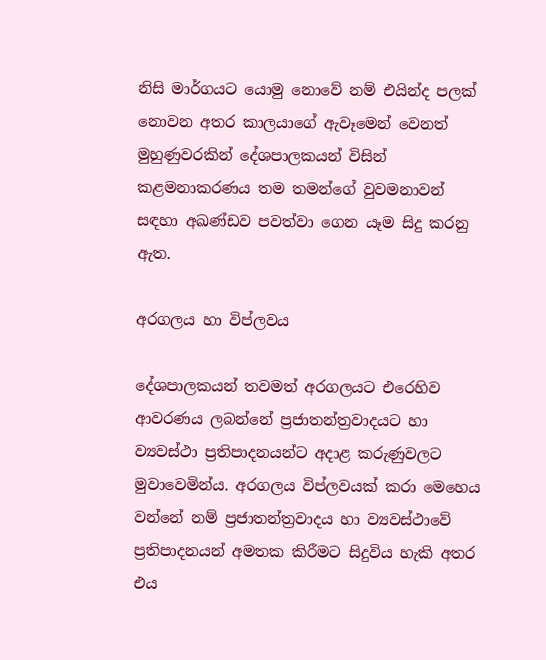නිසි මාර්ගයට යොමු නොවේ නම් එයින්ද පලක් නොවන අතර කාලයාගේ ඇවෑමෙන් වෙනත් මුහුණුවරකින් දේශපාලකයන් විසින් කළමනාකරණය තම තමන්ගේ වුවමනාවන් සඳහා අඛණ්ඩව පවත්වා ගෙන යෑම සිදු කරනු ඇත.

අරගලය හා විප්ලවය

දේශපාලකයන් තවමත් අරගලයට එරෙහිව ආවරණය ලබන්නේ ප්‍රජාතන්ත්‍රවාදයට හා ව්‍යවස්ථා ප්‍රතිපාදනයන්ට අදාළ කරුණුවලට මුවාවෙමින්ය. අරගලය විප්ලවයක් කරා මෙහෙය වන්නේ නම් ප්‍රජාතන්ත්‍රවාදය හා ව්‍යවස්ථාවේ ප්‍රතිපාදනයන් අමතක කිරීමට සිදුවිය හැකි අතර එය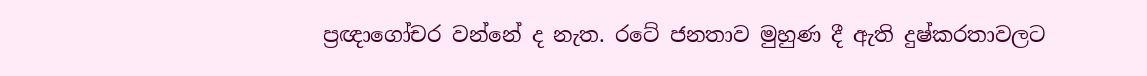ප්‍රඥාගෝචර වන්නේ ද නැත. රටේ ජනතාව මුහුණ දී ඇති දුෂ්කරතාවලට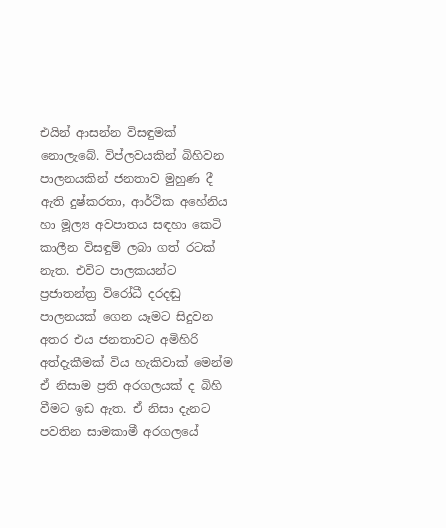එයින් ආසන්න විසඳුමක් නොලැබේ. විප්ලවයකින් බිහිවන පාලනයකින් ජනතාව මුහුණ දී ඇති දුෂ්කරතා, ආර්ථික අහේනිය හා මූල්‍ය අවපාතය සඳහා කෙටි කාලීන විසඳුම් ලබා ගත් රටක් නැත. එවිට පාලකයන්ට ප්‍රජාතන්ත්‍ර විරෝධී දරදඬු පාලනයක් ගෙන යෑමට සිදුවන අතර එය ජනතාවට අමිහිරි අත්දැකීමක් විය හැකිවාක් මෙන්ම ඒ නිසාම ප්‍රති අරගලයක් ද බිහි වීමට ඉඩ ඇත. ඒ නිසා දැනට පවතින සාමකාමී අරගලයේ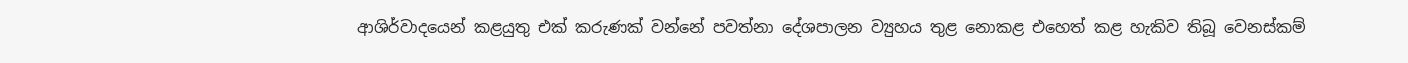ආශිර්වාදයෙන් කළයුතු එක් කරුණක් වන්නේ පවත්නා දේශපාලන ව්‍යුහය තුළ නොකළ එහෙත් කළ හැකිව තිබූ වෙනස්කම්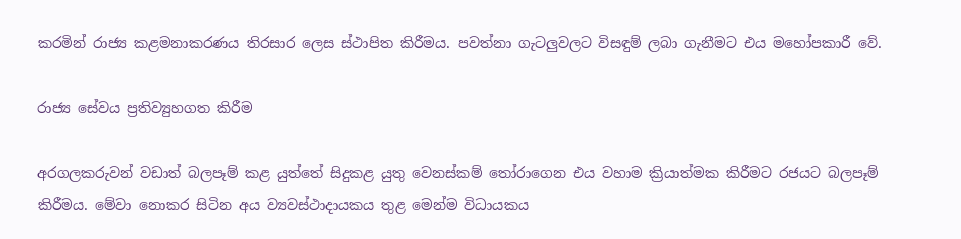කරමින් රාජ්‍ය කළමනාකරණය තිරසාර ලෙස ස්ථාපිත කිරීමය. පවත්නා ගැටලුවලට විසඳුම් ලබා ගැනීමට එය මහෝපකාරී වේ.

රාජ්‍ය සේවය ප්‍රතිව්‍යුහගත කිරීම

අරගලකරුවන් වඩාත් බලපෑම් කළ යුත්තේ සිදුකළ යුතු වෙනස්කම් තෝරාගෙන එය වහාම ක්‍රියාත්මක කිරීමට රජයට බලපෑම් කිරීමය. මේවා නොකර සිටින අය ව්‍යවස්ථාදායකය තුළ මෙන්ම විධායකය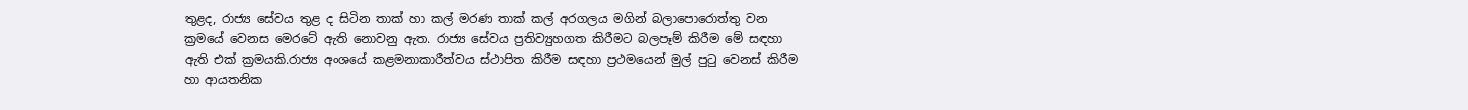තුළද, රාජ්‍ය සේවය තුළ ද සිටින තාක් හා කල් මරණ තාක් කල් අරගලය මගින් බලාපොරොත්තු වන ක්‍රමයේ වෙනස මෙරටේ ඇති නොවනු ඇත. රාජ්‍ය සේවය ප්‍රතිව්‍යුහගත කිරීමට බලපෑම් කිරීම මේ සඳහා ඇති එක් ක්‍රමයකි.රාජ්‍ය අංශයේ කළමනාකාරීත්වය ස්ථාපිත කිරීම සඳහා ප්‍රථමයෙන් මුල් පුටු වෙනස් කිරීම හා ආයතනික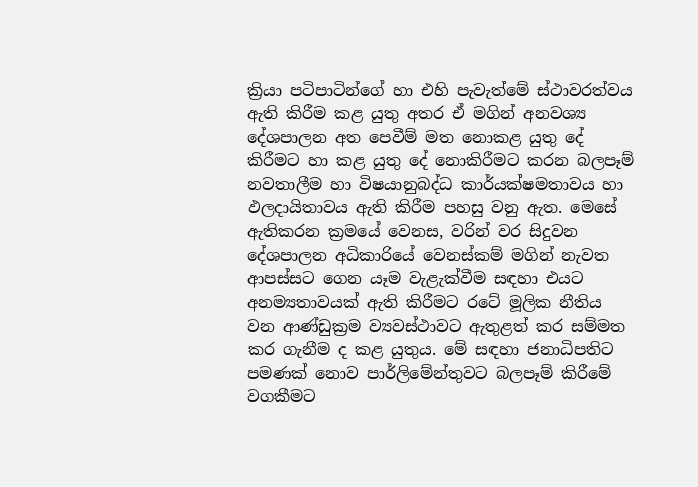ක්‍රියා පටිපාටින්ගේ හා එහි පැවැත්මේ ස්ථාවරත්වය ඇති කිරීම කළ යුතු අතර ඒ මගින් අනවශ්‍ය දේශපාලන අත පෙවීම් මත නොකළ යුතු දේ කිරීමට හා කළ යුතු දේ නොකිරීමට කරන බලපෑම් නවතාලීම හා විෂයානුබද්ධ කාර්යක්ෂමතාවය හා ඵලදායිතාවය ඇති කිරීම පහසු වනු ඇත. මෙසේ ඇතිකරන ක්‍රමයේ වෙනස, වරින් වර සිදුවන දේශපාලන අධිකාරියේ වෙනස්කම් මගින් නැවත ආපස්සට ගෙන යෑම වැළැක්වීම සඳහා එයට අනම්‍යතාවයක් ඇති කිරීමට රටේ මූලික නීතිය වන ආණ්ඩුක්‍රම ව්‍යවස්ථාවට ඇතුළත් කර සම්මත කර ගැනීම ද කළ යුතුය. මේ සඳහා ජනාධිපතිට පමණක් නොව පාර්ලිමේන්තුවට බලපෑම් කිරීමේ වගකීමට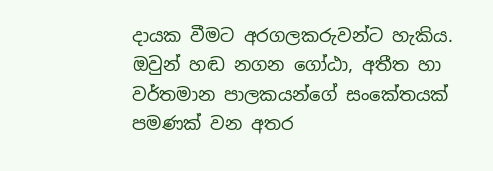දායක වීමට අරගලකරුවන්ට හැකිය. ඔවුන් හඬ නගන ගෝඨා, අතීත හා වර්තමාන පාලකයන්ගේ සංකේතයක් පමණක් වන අතර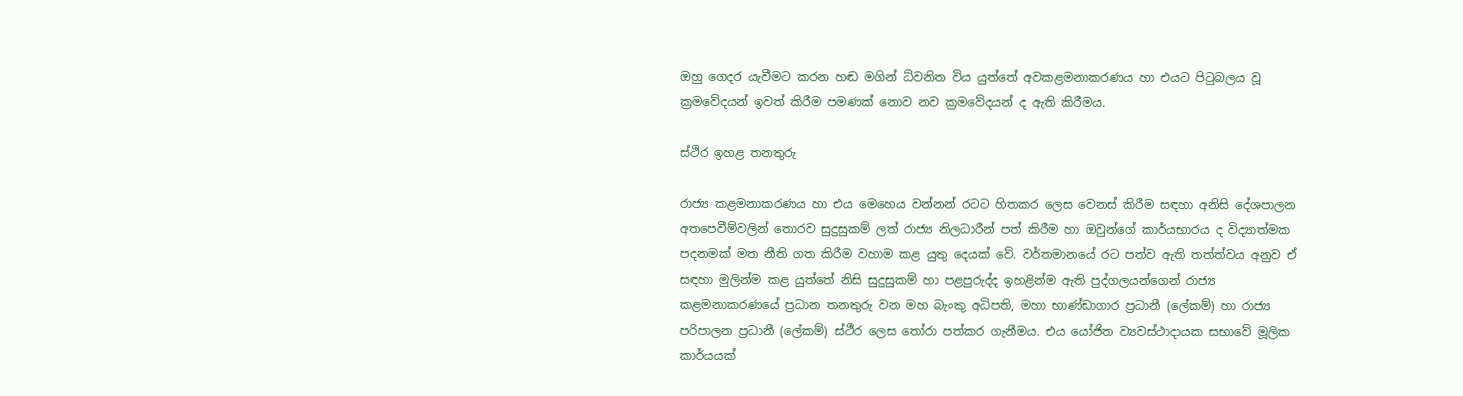ඔහු ගෙදර යැවීමට කරන හඬ මගින් ධ්වනිත විය යුත්තේ අවකළමනාකරණය හා එයට පිටුබලය වූ ක්‍රමවේදයන් ඉවත් කිරීම පමණක් නොව නව ක්‍රමවේදයන් ද ඇති කිරීමය.

ස්ථිර ඉහළ තනතුරු

රාජ්‍ය කළමනාකරණය හා එය මෙහෙය වන්නන් රටට හිතකර ලෙස වෙනස් කිරීම සඳහා අනිසි දේශපාලන අතපෙවීම්වලින් තොරව සුදුසුකම් ලත් රාජ්‍ය නිලධාරීන් පත් කිරීම හා ඔවුන්ගේ කාර්යභාරය ද විද්‍යාත්මක පදනමක් මත නීති ගත කිරීම වහාම කළ යුතු දෙයක් වේ. වර්තමානයේ රට පත්ව ඇති තත්ත්වය අනුව ඒ සඳහා මුලින්ම කළ යුත්තේ නිසි සුදුසුකම් හා පළපුරුද්ද ඉහළින්ම ඇති පුද්ගලයන්ගෙන් රාජ්‍ය කළමනාකරණයේ ප්‍රධාන තනතුරු වන මහ බැංකු අධිපති, මහා භාණ්ඩාගාර ප්‍රධානී (ලේකම්) හා රාජ්‍ය පරිපාලන ප්‍රධානී (ලේකම්) ස්ථීර ලෙස තෝරා පත්කර ගැනීමය. එය යෝජිත ව්‍යවස්ථාදායක සභාවේ මූලික කාර්යයක්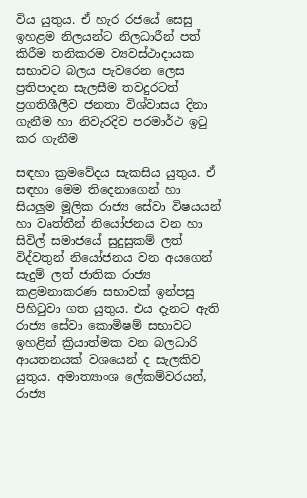විය යුතුය. ඒ හැර රජයේ සෙසු ඉහළම නිලයන්ට නිලධාරීන් පත් කිරීම තනිකරම ව්‍යවස්ථාදායක සභාවට බලය පැවරෙන ලෙස ප්‍රතිපාදන සැලසීම තවදුරටත් ප්‍රගතිශීලීව ජනතා විශ්වාසය දිනා ගැනීම හා නිවැරදිව පරමාර්ථ ඉටු කර ගැනීම

සඳහා ක්‍රමවේදය සැකසිය යුතුය. ඒ සඳහා මෙම තිදෙනාගෙන් හා සියලුම මූලික රාජ්‍ය සේවා විෂයයන් හා වෘත්තීන් නියෝජනය වන හා සිවිල් සමාජයේ සුදුසුකම් ලත් විද්වතුන් නියෝජනය වන අයගෙන් සැදුම් ලත් ජාතික රාජ්‍ය කළමනාකරණ සභාවක් ඉන්පසු පිහිටුවා ගත යුතුය. එය දැනට ඇති රාජ්‍ය සේවා කොමිෂම් සභාවට ඉහළින් ක්‍රියාත්මක වන බලධාරි ආයතනයක් වශයෙන් ද සැලකිව යුතුය. අමාත්‍යාංශ ලේකම්වරයන්, රාජ්‍ය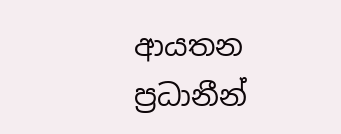ආයතන ප්‍රධානීන්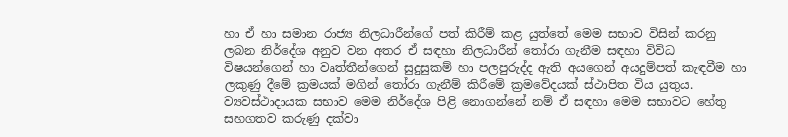හා ඒ හා සමාන රාජ්‍ය නිලධාරීන්ගේ පත් කිරීම් කළ යුත්තේ මෙම සභාව විසින් කරනු ලබන නිර්දේශ අනුව වන අතර ඒ සඳහා නිලධාරීන් තෝරා ගැනීම සඳහා විවිධ විෂයන්ගෙන් හා වෘත්තීන්ගෙන් සුදුසුකම් හා පලපුරුද්ද ඇති අයගෙන් අයදුම්පත් කැඳවීම හා ලකුණු දීමේ ක්‍රමයක් මගින් තෝරා ගැනීම් කිරීමේ ක්‍රමවේදයක් ස්ථාපිත විය යුතුය. ව්‍යවස්ථාදායක සභාව මෙම නිර්දේශ පිළි නොගන්නේ නම් ඒ සඳහා මෙම සභාවට හේතු සහගතව කරුණු දක්වා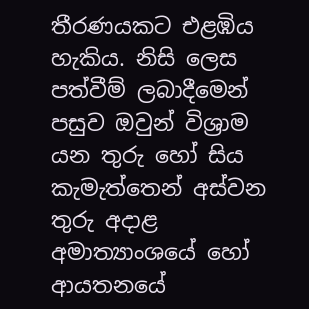තීරණයකට එළඹිය හැකිය. නිසි ලෙස පත්වීම් ලබාදීමෙන් පසුව ඔවුන් විශ්‍රාම යන තුරු හෝ සිය කැමැත්තෙන් අස්වන තුරු අදාළ අමාත්‍යාංශයේ හෝ ආයතනයේ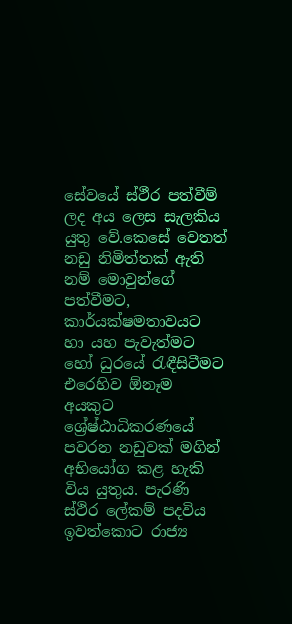සේවයේ ස්ථීර පත්වීම් ලද අය ලෙස සැලකිය යුතු වේ.කෙසේ වෙතත් නඩු නිමිත්තක් ඇති නම් මොවුන්ගේ පත්වීමට, කාර්යක්ෂමතාවයට හා යහ පැවැත්මට හෝ ධුරයේ රැඳීසිටීමට එරෙහිව ඕනෑම අයකුට ශ්‍රේෂ්ඨාධිකරණයේ පවරන නඩුවක් මගින් අභියෝග කළ හැකි විය යුතුය. පැරණි ස්ථිර ලේකම් පදවිය ඉවත්කොට රාජ්‍ය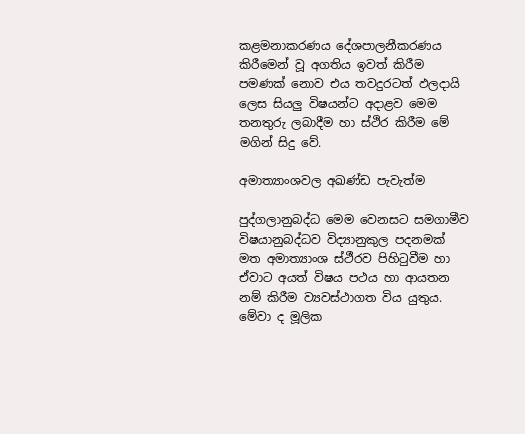කළමනාකරණය දේශපාලනීකරණය කිරීමෙන් වූ අගතිය ඉවත් කිරීම පමණක් නොව එය තවදුරටත් ඵලදායි ලෙස සියලු විෂයන්ට අදාළව මෙම තනතුරු ලබාදීම හා ස්ථිර කිරීම මේ මගින් සිදු වේ.

අමාත්‍යාංශවල අඛණ්ඩ පැවැත්ම

පුද්ගලානුබද්ධ මෙම වෙනසට සමගාමීව විෂයානුබද්ධව විද්‍යානුකුල පදනමක් මත අමාත්‍යාංශ ස්ථීරව පිහිටුවීම හා ඒවාට අයත් විෂය පථය හා ආයතන නම් කිරීම ව්‍යවස්ථාගත විය යුතුය. මේවා ද මූලික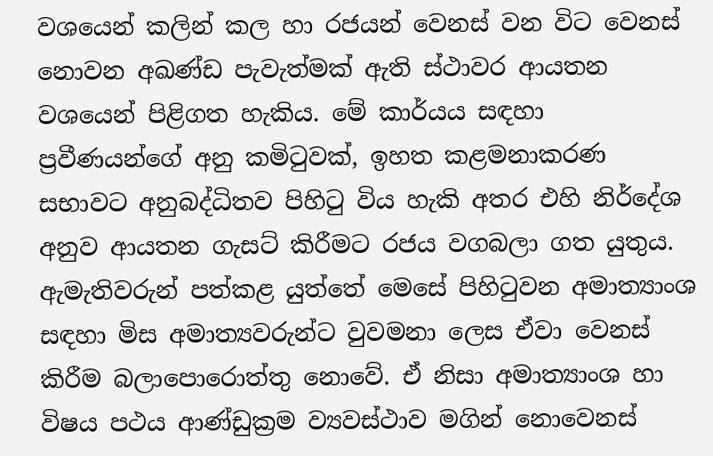වශයෙන් කලින් කල හා රජයන් වෙනස් වන විට වෙනස් නොවන අඛණ්ඩ පැවැත්මක් ඇති ස්ථාවර ආයතන වශයෙන් පිළිගත හැකිය. මේ කාර්යය සඳහා ප්‍රවීණයන්ගේ අනු කමිටුවක්, ඉහත කළමනාකරණ සභාවට අනුබද්ධිතව පිහිටු විය හැකි අතර එහි නිර්දේශ අනුව ආයතන ගැසට් කිරීමට රජය වගබලා ගත යුතුය. ඇමැතිවරුන් පත්කළ යුත්තේ මෙසේ පිහිටුවන අමාත්‍යාංශ සඳහා මිස අමාත්‍යවරුන්ට වුවමනා ලෙස ඒවා වෙනස් කිරීම බලාපොරොත්තු නොවේ. ඒ නිසා අමාත්‍යාංශ හා විෂය පථය ආණ්ඩුක්‍රම ව්‍යවස්ථාව මගින් නොවෙනස්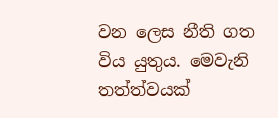වන ලෙස නීති ගත විය යුතුය. මෙවැනි තත්ත්වයක්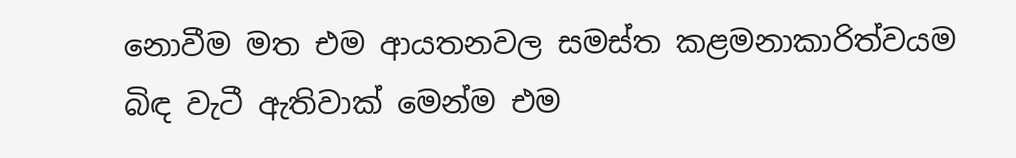නොවීම මත එම ආයතනවල සමස්ත කළමනාකාරිත්වයම බිඳ වැටී ඇතිවාක් මෙන්ම එම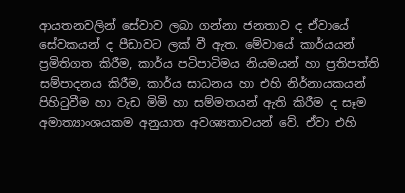ආයතනවලින් සේවාව ලබා ගන්නා ජනතාව ද ඒවායේ සේවකයන් ද පීඩාවට ලක් වී ඇත. මේවායේ කාර්යයන් ප්‍රමිතිගත කිරීම, කාර්ය පටිපාටිමය නියමයන් හා ප්‍රතිපත්ති සම්පාදනය කිරීම, කාර්ය සාධනය හා එහි නිර්නායකයන් පිහිටුවීම හා වැඩ මිමි හා සම්මතයන් ඇති කිරීම ද සෑම අමාත්‍යාංශයකම අනුයාත අවශ්‍යතාවයන් වේ. ඒවා එහි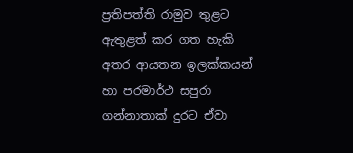ප්‍රතිපත්ති රාමුව තුළට ඇතුළත් කර ගත හැකි අතර ආයතන ඉලක්කයන් හා පරමාර්ථ සපුරා ගන්නාතාක් දුරට ඒවා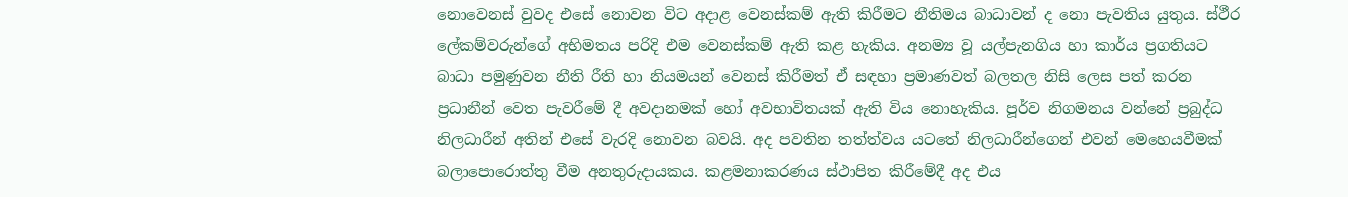නොවෙනස් වුවද එසේ නොවන විට අදාළ වෙනස්කම් ඇති කිරීමට නීතිමය බාධාවන් ද නො පැවතිය යුතුය. ස්ථීර ලේකම්වරුන්ගේ අභිමතය පරිදි එම වෙනස්කම් ඇති කළ හැකිය. අනම්‍ය වූ යල්පැනගිය හා කාර්ය ප්‍රගතියට බාධා පමුණුවන නීති රීති හා නියමයන් වෙනස් කිරීමත් ඒ සඳහා ප්‍රමාණවත් බලතල නිසි ලෙස පත් කරන ප්‍රධානීන් වෙත පැවරීමේ දී අවදානමක් හෝ අවභාවිතයක් ඇති විය නොහැකිය. පූර්ව නිගමනය වන්නේ ප්‍රබුද්ධ නිලධාරීන් අතින් එසේ වැරදි නොවන බවයි. අද පවතින තත්ත්වය යටතේ නිලධාරීන්ගෙන් එවන් මෙහෙයවීමක් බලාපොරොත්තු වීම අනතුරුදායකය. කළමනාකරණය ස්ථාපිත කිරීමේදී අද එය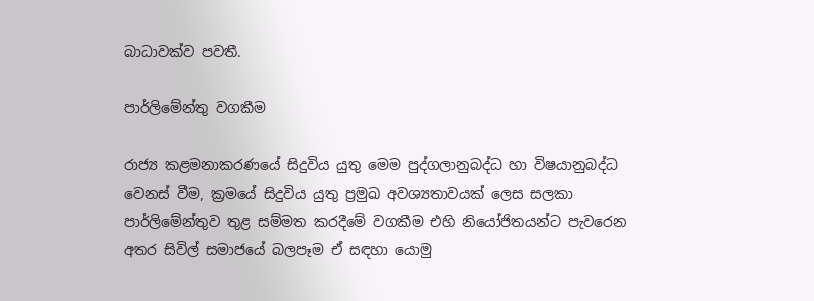බාධාවක්ව පවතී.

පාර්ලිමේන්තු වගකීම

රාජ්‍ය කළමනාකරණයේ සිදුවිය යුතු මෙම පුද්ගලානුබද්ධ හා විෂයානුබද්ධ වෙනස් වීම, ක්‍රමයේ සිදුවිය යුතු ප්‍රමුඛ අවශ්‍යතාවයක් ලෙස සලකා පාර්ලිමේන්තුව තුළ සම්මත කරදීමේ වගකීම එහි නියෝජිතයන්ට පැවරෙන අතර සිවිල් සමාජයේ බලපෑම ඒ සඳහා යොමු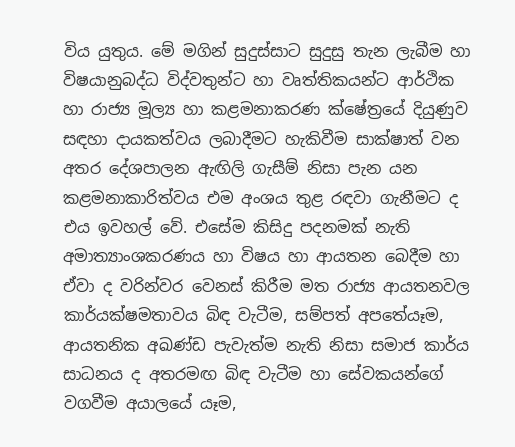විය යුතුය. මේ මගින් සුදුස්සාට සුදුසු තැන ලැබීම හා විෂයානුබද්ධ විද්වතුන්ට හා වෘත්තිකයන්ට ආර්ථික හා රාජ්‍ය මූල්‍ය හා කළමනාකරණ ක්ෂේත්‍රයේ දියුණුව සඳහා දායකත්වය ලබාදීමට හැකිවීම සාක්ෂාත් වන අතර දේශපාලන ඇඟිලි ගැසීම් නිසා පැන යන කළමනාකාරිත්වය එම අංශය තුළ රඳවා ගැනීමට ද එය ඉවහල් වේ. එසේම කිසිදු පදනමක් නැති අමාත්‍යාංශකරණය හා විෂය හා ආයතන බෙදීම හා ඒවා ද වරින්වර වෙනස් කිරීම මත රාජ්‍ය ආයතනවල කාර්යක්ෂමතාවය බිඳ වැටීම, සම්පත් අපතේයෑම, ආයතනික අඛණ්ඩ පැවැත්ම නැති නිසා සමාජ කාර්ය සාධනය ද අතරමඟ බිඳ වැටීම හා සේවකයන්ගේ වගවීම අයාලයේ යෑම,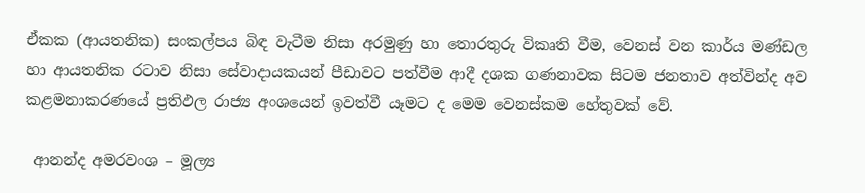ඒකක (ආයතනික) සංකල්පය බිඳ වැටීම නිසා අරමුණු හා තොරතුරු විකෘති වීම, වෙනස් වන කාර්ය මණ්ඩල හා ආයතනික රටාව නිසා සේවාදායකයන් පීඩාවට පත්වීම ආදී දශක ගණනාවක සිටම ජනතාව අත්වින්ද අව කළමනාකරණයේ ප්‍රතිඵල රාජ්‍ය අංශයෙන් ඉවත්වී යෑමට ද මෙම වෙනස්කම හේතුවක් වේ.

 ආනන්ද අමරවංශ – මූල්‍ය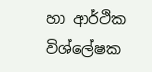හා ආර්ථික විශ්ලේෂක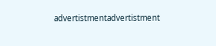advertistmentadvertistment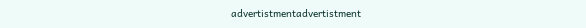advertistmentadvertistment